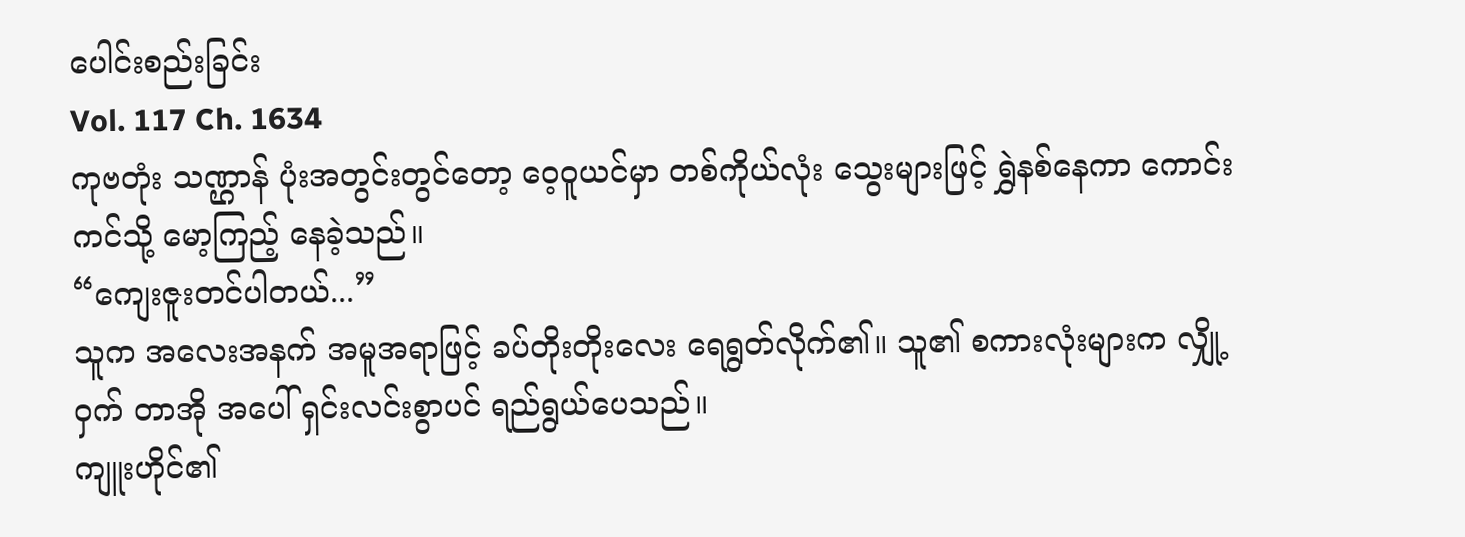ပေါင်းစည်းခြင်း
Vol. 117 Ch. 1634
ကုဗတုံး သဏ္ဌာန် ပုံးအတွင်းတွင်တော့ ဝေ့ဝူယင်မှာ တစ်ကိုယ်လုံး သွေးများဖြင့် ရွှဲနစ်နေကာ ကောင်းကင်သို့ မော့ကြည့် နေခဲ့သည်။
“ကျေးဇူးတင်ပါတယ်...”
သူက အလေးအနက် အမူအရာဖြင့် ခပ်တိုးတိုးလေး ရေရွတ်လိုက်၏။ သူ၏ စကားလုံးများက လျှို့ဝှက် တာအို အပေါ် ရှင်းလင်းစွာပင် ရည်ရွယ်ပေသည်။
ကျူးဟိုင်၏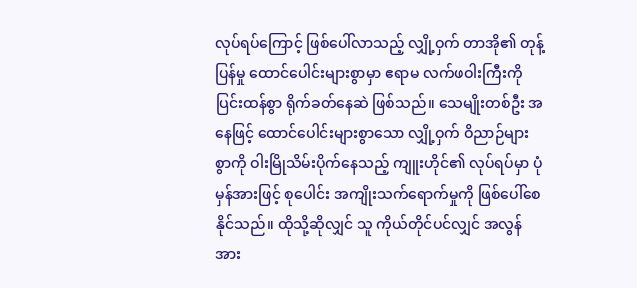လုပ်ရပ်ကြောင့် ဖြစ်ပေါ်လာသည့် လျှို့ဝှက် တာအို၏ တုန့်ပြန်မှု ထောင်ပေါင်းများစွာမှာ ဧရာမ လက်ဖဝါးကြီးကို ပြင်းထန်စွာ ရိုက်ခတ်နေဆဲ ဖြစ်သည်။ သေမျိုးတစ်ဦး အနေဖြင့် ထောင်ပေါင်းများစွာသော လျှို့ဝှက် ဝိညာဉ်များစွာကို ဝါးမြိုသိမ်းပိုက်နေသည့် ကျူးဟိုင်၏ လုပ်ရပ်မှာ ပုံမှန်အားဖြင့် စုပေါင်း အကျိုးသက်ရောက်မှုကို ဖြစ်ပေါ်စေနိုင်သည်။ ထိုသို့ဆိုလျှင် သူ ကိုယ်တိုင်ပင်လျှင် အလွန် အား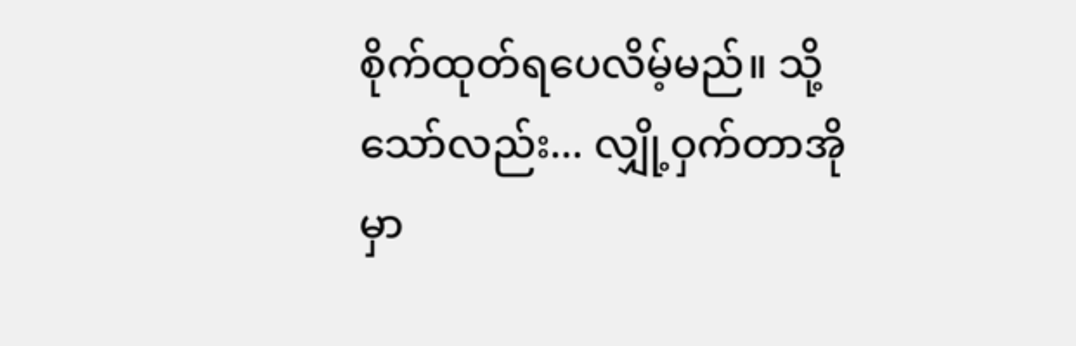စိုက်ထုတ်ရပေလိမ့်မည်။ သို့သော်လည်း... လျှို့ဝှက်တာအိုမှာ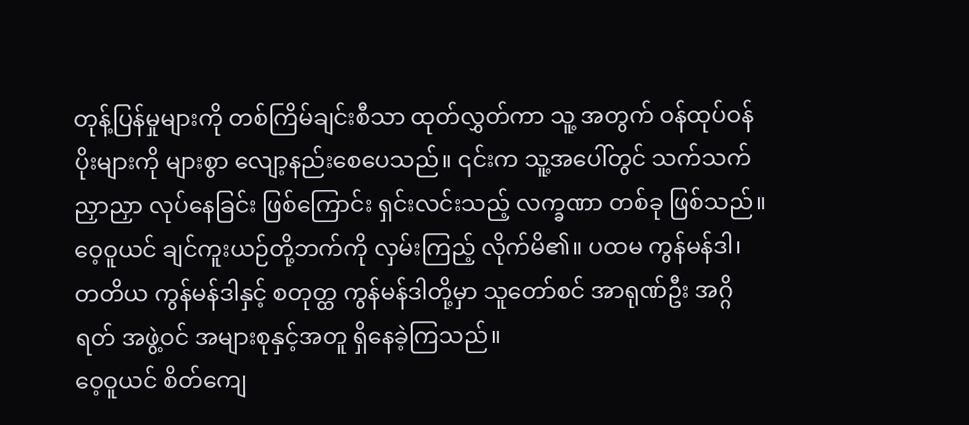တုန့်ပြန်မှုများကို တစ်ကြိမ်ချင်းစီသာ ထုတ်လွှတ်ကာ သူ့ အတွက် ဝန်ထုပ်ဝန်ပိုးများကို များစွာ လျော့နည်းစေပေသည်။ ၎င်းက သူ့အပေါ်တွင် သက်သက်ညှာညှာ လုပ်နေခြင်း ဖြစ်ကြောင်း ရှင်းလင်းသည့် လက္ခဏာ တစ်ခု ဖြစ်သည်။
ဝေ့ဝူယင် ချင်ကူးယဉ်တို့ဘက်ကို လှမ်းကြည့် လိုက်မိ၏။ ပထမ ကွန်မန်ဒါ၊ တတိယ ကွန်မန်ဒါနှင့် စတုတ္ထ ကွန်မန်ဒါတို့မှာ သူတော်စင် အာရုဏ်ဦး အဂ္ဂိရတ် အဖွဲ့ဝင် အများစုနှင့်အတူ ရှိနေခဲ့ကြသည်။
ဝေ့ဝူယင် စိတ်ကျေ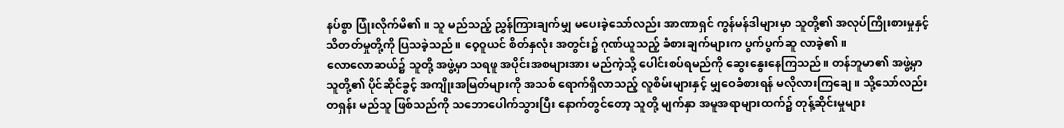နပ်စွာ ပြုံးလိုက်မိ၏။ သူ မည်သည့် ညွှန်ကြားချက်မျှ မပေးခဲ့သော်လည်း အာဏာရှင် ကွန်မန်ဒါများမှာ သူတို့၏ အလုပ်ကြိုးစားမှုနှင့် သိတတ်မှုတို့ကို ပြသခဲ့သည်။ ဝေ့ဝူယင် စိတ်နှလုံး အတွင်း၌ ဂုဏ်ယူသည့် ခံစားချက်များက ပွက်ပွက်ဆူ လာခဲ့၏။
လောလောဆယ်၌ သူတို့ အဖွဲ့မှာ သရဖူ အပိုင်းအစများအား မည်ကဲ့သို့ ပေါင်းစပ်ရမည်ကို ဆွေးနွေးနေကြသည်။ တန်ဘူမာ၏ အဖွဲ့မှာ သူတို့၏ ပိုင်ဆိုင်ခွင့် အကျိုးအမြတ်များကို အသစ် ရောက်ရှိလာသည့် လူစိမ်းများနှင့် မျှဝေခံစားရန် မလိုလားကြချေ။ သို့သော်လည်း တရှန်း မည်သူ ဖြစ်သည်ကို သဘောပေါက်သွားပြီး နောက်တွင်တော့ သူတို့ မျက်နှာ အမူအရာများထက်၌ တုန့်ဆိုင်းမှုများ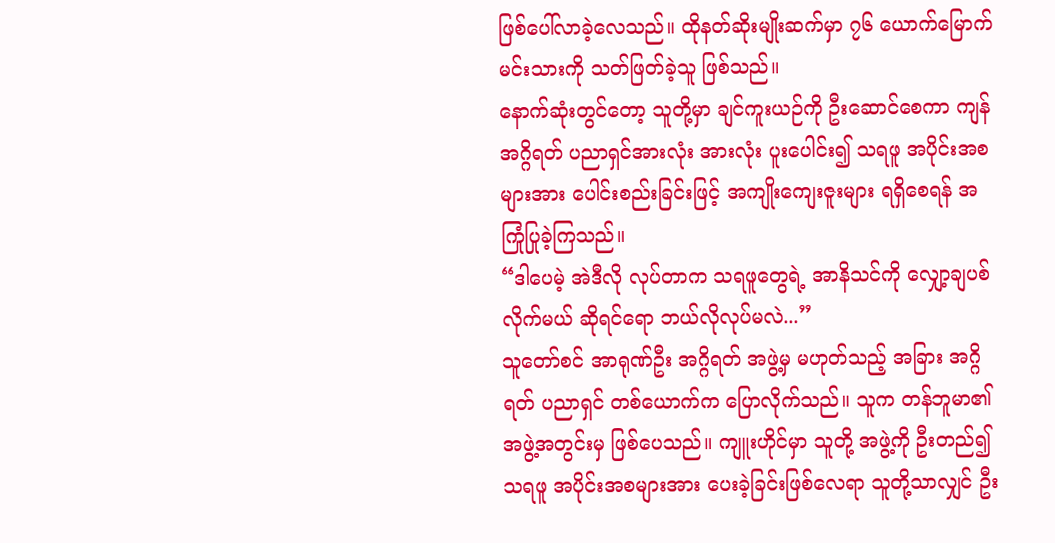ဖြစ်ပေါ်လာခဲ့လေသည်။ ထိုနတ်ဆိုးမျိုးဆက်မှာ ၇၆ ယောက်မြောက် မင်းသားကို သတ်ဖြတ်ခဲ့သူ ဖြစ်သည်။
နောက်ဆုံးတွင်တော့ သူတို့မှာ ချင်ကူးယဉ်ကို ဦးဆောင်စေကာ ကျန်အဂ္ဂိရတ် ပညာရှင်အားလုံး အားလုံး ပူးပေါင်း၍ သရဖူ အပိုင်းအစများအား ပေါင်းစည်းခြင်းဖြင့် အကျိုးကျေးဇူးများ ရရှိစေရန် အကြုံပြုခဲ့ကြသည်။
“ဒါပေမဲ့ အဲဒီလို လုပ်တာက သရဖူတွေရဲ့ အာနိသင်ကို လျှော့ချပစ်လိုက်မယ် ဆိုရင်ရော ဘယ်လိုလုပ်မလဲ...”
သူတော်စင် အာရုဏ်ဦး အဂ္ဂိရတ် အဖွဲ့မှ မဟုတ်သည့် အခြား အဂ္ဂိရတ် ပညာရှင် တစ်ယောက်က ပြောလိုက်သည်။ သူက တန်ဘူမာ၏ အဖွဲ့အတွင်းမှ ဖြစ်ပေသည်။ ကျူးဟိုင်မှာ သူတို့ အဖွဲ့ကို ဦးတည်၍ သရဖူ အပိုင်းအစများအား ပေးခဲ့ခြင်းဖြစ်လေရာ သူတို့သာလျှင် ဦး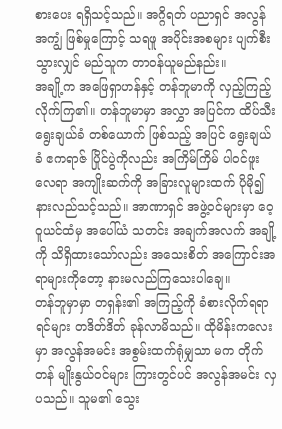စားပေး ရရှိသင့်သည်။ အဂ္ဂိရတ် ပညာရှင် အလွန်အကျွံ ဖြစ်မှုကြောင့် သရဖူ အပိုင်းအစများ ပျက်စီးသွားလျှင် မည်သူက တာဝန်ယူမည်နည်း။
အချို့က အဖြေရှာဟန်နှင့် တန်ဘူမာကို လှည့်ကြည့်လိုက်ကြ၏။ တန်ဘူမာမှာ အလွှာ အပြင်က ထိပ်သီး ရွေးချယ်ခံ တစ်ယောက် ဖြစ်သည့် အပြင် ရွေးချယ်ခံ ဧကရာဇ် ပြိုင်ပွဲကိုလည်း အကြိမ်ကြိမ် ပါဝင်ဖူးလေရာ အကျိုးဆက်ကို အခြားလူများထက် ပိုမို၍ နားလည်သင့်သည်။ အာဏာရှင် အဖွဲ့ဝင်များမှာ ဝေ့ဝူယင်ထံမှ အပေါ်ယံ သတင်း အချက်အလက် အချို့ကို သိရှိထားသော်လည်း အသေးစိတ် အကြောင်းအရာများကိုတော့ နားမလည်ကြသေးပါချေ။
တန်ဘူမှာမှာ တရှန်း၏ အကြည့်ကို ခံစားလိုက်ရရာ ရင်များ တဒိတ်ဒိတ် ခုန်လာမိသည်။ ထိုမိန်းကလေးမှာ အလွန်အမင်း အစွမ်းထက်ရုံမျှသာ မက တိုက်တန် မျိုးနွယ်ဝင်များ ကြားတွင်ပင် အလွန်အမင်း လှပသည်။ သူမ၏ သွေး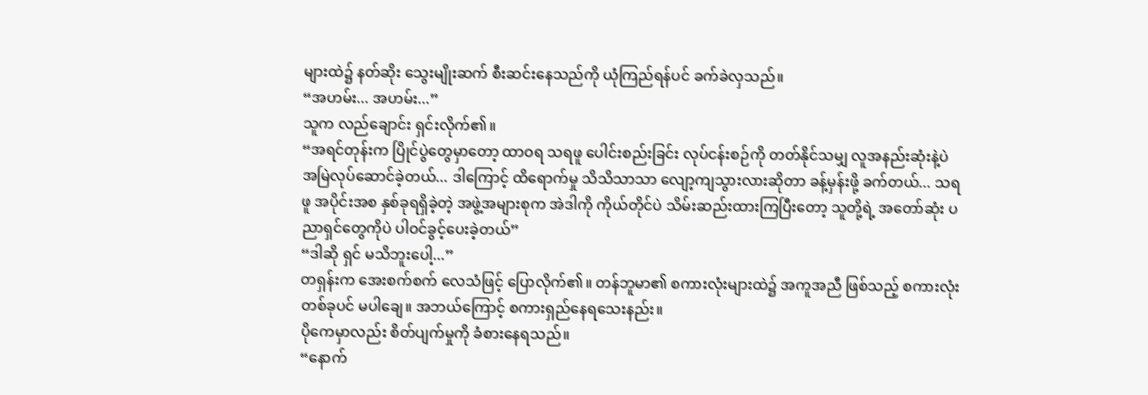များထဲ၌ နတ်ဆိုး သွေးမျိုးဆက် စီးဆင်းနေသည်ကို ယုံကြည်ရန်ပင် ခက်ခဲလှသည်။
“အဟမ်း... အဟမ်း...”
သူက လည်ချောင်း ရှင်းလိုက်၏။
“အရင်တုန်းက ပြိုင်ပွဲတွေမှာတော့ ထာဝရ သရဖူ ပေါင်းစည်းခြင်း လုပ်ငန်းစဉ်ကို တတ်နိုင်သမျှ လူအနည်းဆုံးနဲ့ပဲ အမြဲလုပ်ဆောင်ခဲ့တယ်... ဒါကြောင့် ထိရောက်မှု သိသိသာသာ လျော့ကျသွားလားဆိုတာ ခန့်မှန်းဖို့ ခက်တယ်... သရဖူ အပိုင်းအစ နှစ်ခုရရှိခဲ့တဲ့ အဖွဲ့အများစုက အဲဒါကို ကိုယ်တိုင်ပဲ သိမ်းဆည်းထားကြပြီးတော့ သူတို့ရဲ့ အတော်ဆုံး ပညာရှင်တွေကိုပဲ ပါဝင်ခွင့်ပေးခဲ့တယ်”
“ဒါဆို ရှင် မသိဘူးပေါ့...”
တရှန်းက အေးစက်စက် လေသံဖြင့် ပြောလိုက်၏။ တန်ဘူမာ၏ စကားလုံးများထဲ၌ အကူအညီ ဖြစ်သည့် စကားလုံး တစ်ခုပင် မပါချေ။ အဘယ်ကြောင့် စကားရှည်နေရသေးနည်း။
ပိုကေမှာလည်း စိတ်ပျက်မှုကို ခံစားနေရသည်။
“နောက်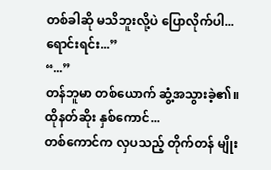တစ်ခါဆို မသိဘူးလို့ပဲ ပြောလိုက်ပါ... ရောင်းရင်း...”
“...”
တန်ဘူမာ တစ်ယောက် ဆွံ့အသွားခဲ့၏။
ထိုနတ်ဆိုး နှစ်ကောင်...
တစ်ကောင်က လှပသည့် တိုက်တန် မျိုး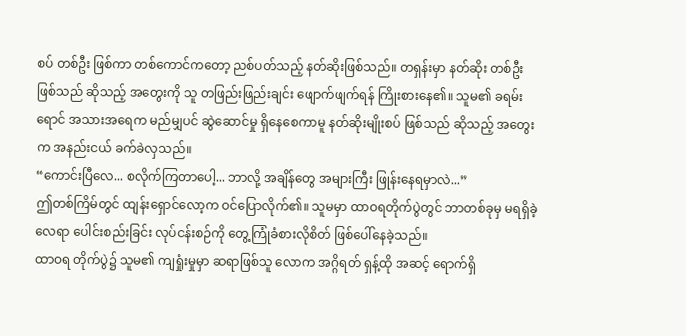စပ် တစ်ဦး ဖြစ်ကာ တစ်ကောင်ကတော့ ညစ်ပတ်သည့် နတ်ဆိုးဖြစ်သည်။ တရှန်းမှာ နတ်ဆိုး တစ်ဦး ဖြစ်သည် ဆိုသည့် အတွေးကို သူ တဖြည်းဖြည်းချင်း ဖျောက်ဖျက်ရန် ကြိုးစားနေ၏။ သူမ၏ ခရမ်းရောင် အသားအရေက မည်မျှပင် ဆွဲဆောင်မှု ရှိနေစေကာမူ နတ်ဆိုးမျိုးစပ် ဖြစ်သည် ဆိုသည့် အတွေးက အနည်းငယ် ခက်ခဲလှသည်။
“ကောင်းပြီလေ... စလိုက်ကြတာပေါ့... ဘာလို့ အချိန်တွေ အများကြီး ဖြုန်းနေရမှာလဲ...”
ဤတစ်ကြိမ်တွင် ထျန်းရှောင်လော့က ဝင်ပြောလိုက်၏။ သူမမှာ ထာဝရတိုက်ပွဲတွင် ဘာတစ်ခုမှ မရရှိခဲ့လေရာ ပေါင်းစည်းခြင်း လုပ်ငန်းစဉ်ကို တွေ့ကြုံခံစားလိုစိတ် ဖြစ်ပေါ်နေခဲ့သည်။
ထာဝရ တိုက်ပွဲ၌ သူမ၏ ကျရှုံးမှုမှာ ဆရာဖြစ်သူ လောက အဂ္ဂိရတ် ရှန့်ထို အဆင့် ရောက်ရှိ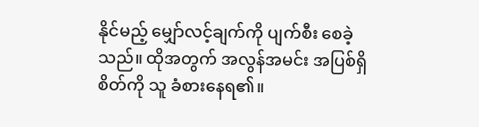နိုင်မည့် မျှော်လင့်ချက်ကို ပျက်စီး စေခဲ့သည်။ ထိုအတွက် အလွန်အမင်း အပြစ်ရှိစိတ်ကို သူ ခံစားနေရ၏။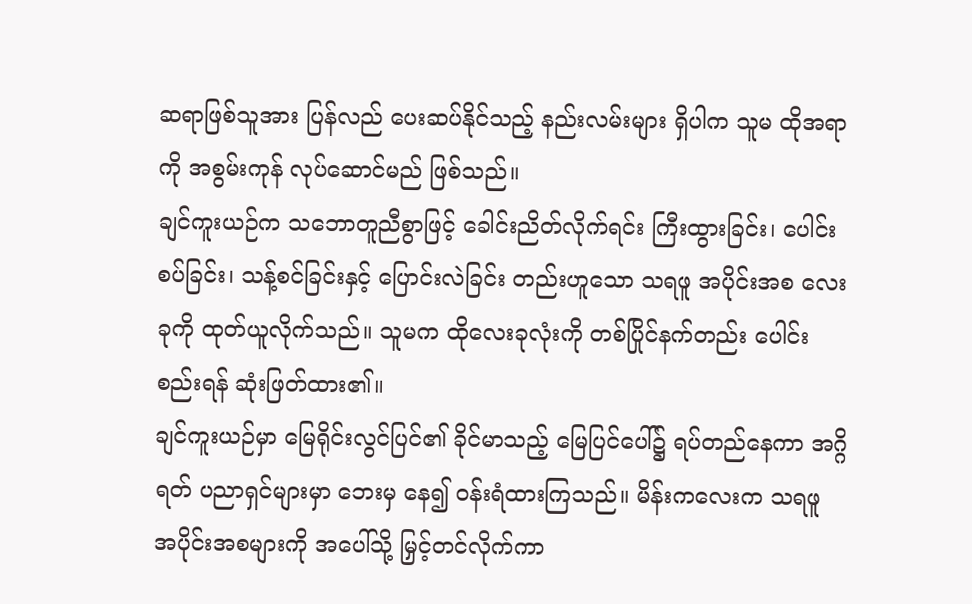ဆရာဖြစ်သူအား ပြန်လည် ပေးဆပ်နိုင်သည့် နည်းလမ်းများ ရှိပါက သူမ ထိုအရာကို အစွမ်းကုန် လုပ်ဆောင်မည် ဖြစ်သည်။
ချင်ကူးယဉ်က သဘောတူညီစွာဖြင့် ခေါင်းညိတ်လိုက်ရင်း ကြီးထွားခြင်း၊ ပေါင်းစပ်ခြင်း၊ သန့်စင်ခြင်းနှင့် ပြောင်းလဲခြင်း တည်းဟူသော သရဖူ အပိုင်းအစ လေးခုကို ထုတ်ယူလိုက်သည်။ သူမက ထိုလေးခုလုံးကို တစ်ပြိုင်နက်တည်း ပေါင်းစည်းရန် ဆုံးဖြတ်ထား၏။
ချင်ကူးယဉ်မှာ မြေရိုင်းလွင်ပြင်၏ ခိုင်မာသည့် မြေပြင်ပေါ်၌ ရပ်တည်နေကာ အဂ္ဂိရတ် ပညာရှင်များမှာ ဘေးမှ နေ၍ ဝန်းရံထားကြသည်။ မိန်းကလေးက သရဖူ အပိုင်းအစများကို အပေါ်သို့ မြှင့်တင်လိုက်ကာ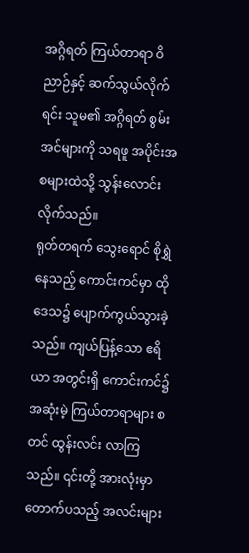အဂ္ဂိရတ် ကြယ်တာရာ ဝိညာဉ်နှင့် ဆက်သွယ်လိုက်ရင်း သူမ၏ အဂ္ဂိရတ် စွမ်းအင်များကို သရဖူ အပိုင်းအစများထဲသို့ သွန်းလောင်းလိုက်သည်။
ရုတ်တရက် သွေးရောင် စိုရွှဲနေသည့် ကောင်းကင်မှာ ထိုဒေသ၌ ပျောက်ကွယ်သွားခဲ့သည်။ ကျယ်ပြန့်သော ဧရိယာ အတွင်းရှိ ကောင်းကင်၌ အဆုံးမဲ့ ကြယ်တာရာများ စတင် ထွန်းလင်း လာကြသည်။ ၎င်းတို့ အားလုံးမှာ တောက်ပသည့် အလင်းများ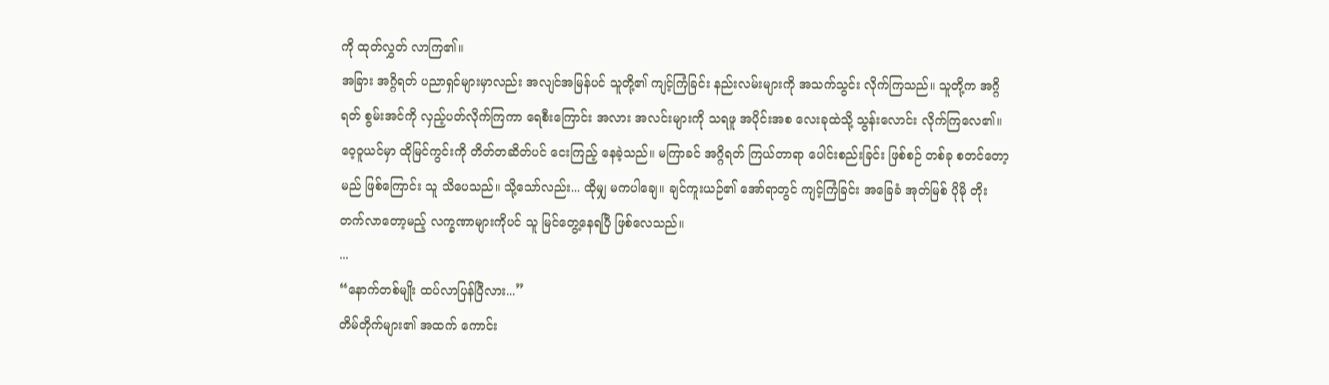ကို ထုတ်လွှတ် လာကြ၏။
အခြား အဂ္ဂိရတ် ပညာရှင်များမှာလည်း အလျင်အမြန်ပင် သူတို့၏ ကျင့်ကြံခြင်း နည်းလမ်းများကို အသက်သွင်း လိုက်ကြသည်။ သူတို့က အဂ္ဂိရတ် စွမ်းအင်ကို လှည့်ပတ်လိုက်ကြကာ ရေစီးကြောင်း အလား အလင်းများကို သရဖူ အပိုင်းအစ လေးခုထဲသို့ သွန်းလောင်း လိုက်ကြလေ၏။
ဝေ့ဝူယင်မှာ ထိုမြင်ကွင်းကို တိတ်တဆိတ်ပင် ငေးကြည့် နေခဲ့သည်။ မကြာခင် အဂ္ဂိရတ် ကြယ်တာရာ ပေါင်းစည်းခြင်း ဖြစ်စဉ် တစ်ခု စတင်တော့မည် ဖြစ်ကြောင်း သူ သိပေသည်။ သို့သော်လည်း... ထိုမျှ မကပါချေ။ ချင်ကူးယဉ်၏ အော်ရာတွင် ကျင့်ကြံခြင်း အခြေခံ အုတ်မြစ် ပိုမို တိုးတက်လာတော့မည့် လက္ခဏာများကိုပင် သူ မြင်တွေ့နေရပြီ ဖြစ်လေသည်။
...
“နောက်တစ်မျိုး ထပ်လာပြန်ပြီလား...”
တိမ်တိုက်များ၏ အထက် ကောင်း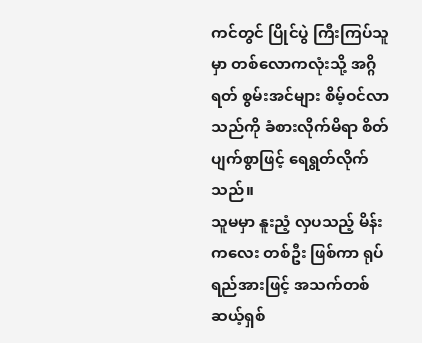ကင်တွင် ပြိုင်ပွဲ ကြီးကြပ်သူမှာ တစ်လောကလုံးသို့ အဂ္ဂိရတ် စွမ်းအင်များ စိမ့်ဝင်လာသည်ကို ခံစားလိုက်မိရာ စိတ်ပျက်စွာဖြင့် ရေရွတ်လိုက်သည်။
သူမမှာ နူးညံ့ လှပသည့် မိန်းကလေး တစ်ဦး ဖြစ်ကာ ရုပ်ရည်အားဖြင့် အသက်တစ်ဆယ့်ရှစ်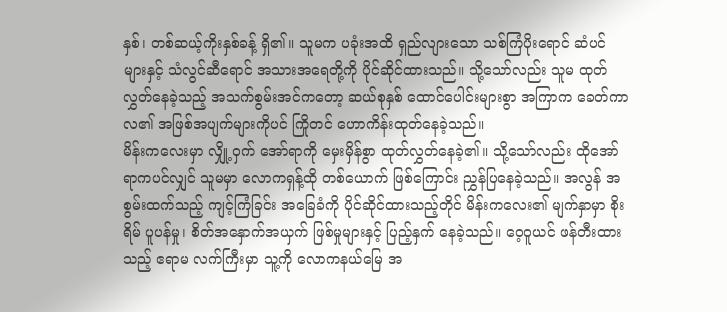နှစ်၊ တစ်ဆယ့်ကိုးနှစ်ခန့် ရှိ၏။ သူမက ပခုံးအထိ ရှည်လျားသော သစ်ကြံပိုးရောင် ဆံပင်များနှင့် သံလွင်ဆီရောင် အသားအရေတို့ကို ပိုင်ဆိုင်ထားသည်။ သို့သော်လည်း သူမ ထုတ်လွှတ်နေခဲ့သည့် အသက်စွမ်းအင်ကတော့ ဆယ်စုနှစ် ထောင်ပေါင်းများစွာ အကြာက ခေတ်ကာလ၏ အဖြစ်အပျက်များကိုပင် ကြိုတင် ဟောကိန်းထုတ်နေခဲ့သည်။
မိန်းကလေးမှာ လျှို့ဝှက် အော်ရာကို မှေးမှိန်စွာ ထုတ်လွှတ်နေခဲ့၏။ သို့သော်လည်း ထိုအော်ရာကပင်လျှင် သူမမှာ လောကရှန့်ထို တစ်ယောက် ဖြစ်ကြောင်း ညွှန်ပြနေခဲ့သည်။ အလွန် အစွမ်းထက်သည့် ကျင့်ကြံခြင်း အခြေခံကို ပိုင်ဆိုင်ထားသည့်တိုင် မိန်းကလေး၏ မျက်နှာမှာ စိုးရိမ် ပူပန်မှု၊ စိတ်အနှောက်အယှက် ဖြစ်မှုများနှင့် ပြည့်နှက် နေခဲ့သည်။ ဝေ့ဝူယင် ဖန်တီးထားသည့် ဧရာမ လက်ကြီးမှာ သူ့ကို လောကနယ်မြေ အ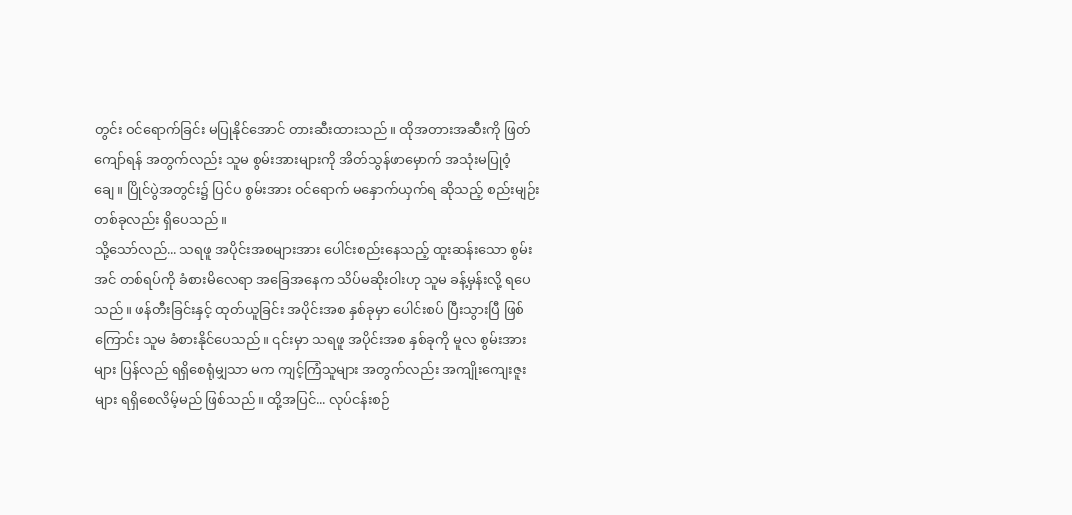တွင်း ဝင်ရောက်ခြင်း မပြုနိုင်အောင် တားဆီးထားသည်။ ထိုအတားအဆီးကို ဖြတ်ကျော်ရန် အတွက်လည်း သူမ စွမ်းအားများကို အိတ်သွန်ဖာမှောက် အသုံးမပြုဝံ့ချေ။ ပြိုင်ပွဲအတွင်း၌ ပြင်ပ စွမ်းအား ဝင်ရောက် မနှောက်ယှက်ရ ဆိုသည့် စည်းမျဉ်း တစ်ခုလည်း ရှိပေသည်။
သို့သော်လည်... သရဖူ အပိုင်းအစများအား ပေါင်းစည်းနေသည့် ထူးဆန်းသော စွမ်းအင် တစ်ရပ်ကို ခံစားမိလေရာ အခြေအနေက သိပ်မဆိုးဝါးဟု သူမ ခန့်မှန်းလို့ ရပေသည်။ ဖန်တီးခြင်းနှင့် ထုတ်ယူခြင်း အပိုင်းအစ နှစ်ခုမှာ ပေါင်းစပ် ပြီးသွားပြီ ဖြစ်ကြောင်း သူမ ခံစားနိုင်ပေသည်။ ၎င်းမှာ သရဖူ အပိုင်းအစ နှစ်ခုကို မူလ စွမ်းအားများ ပြန်လည် ရရှိစေရုံမျှသာ မက ကျင့်ကြံသူများ အတွက်လည်း အကျိုးကျေးဇူးများ ရရှိစေလိမ့်မည် ဖြစ်သည်။ ထို့အပြင်... လုပ်ငန်းစဉ်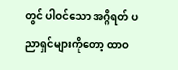တွင် ပါဝင်သော အဂ္ဂိရတ် ပညာရှင်များကိုတော့ ထာဝ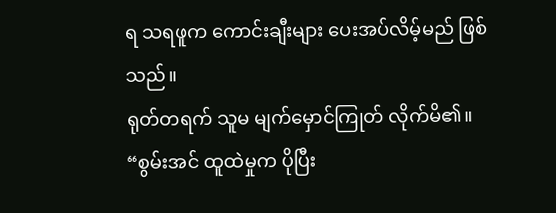ရ သရဖူက ကောင်းချီးများ ပေးအပ်လိမ့်မည် ဖြစ်သည်။
ရုတ်တရက် သူမ မျက်မှောင်ကြုတ် လိုက်မိ၏။
“စွမ်းအင် ထူထဲမှုက ပိုပြီး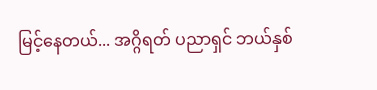မြင့်နေတယ်... အဂ္ဂိရတ် ပညာရှင် ဘယ်နှစ်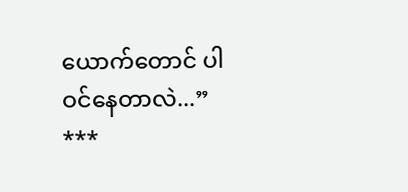ယောက်တောင် ပါဝင်နေတာလဲ...”
***